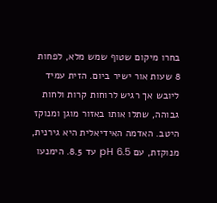בחרו מיקום שטוף שמש מלא, לפחות 8 שעות אור ישיר ביום. הזית עמיד ליובש אך רגיש לרוחות קרות ולחות גבוהה, שתלו אותו באזור מוגן ומנוקז היטב. האדמה האידיאלית היא גירנית, מנוקזת, עם pH 6.5 עד 8.5. הימנעו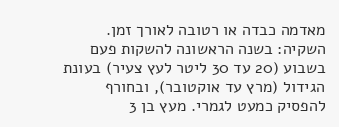מאדמה כבדה או רטובה לאורך זמן.
השקיה: בשנה הראשונה להשקות פעם בשבוע (20 עד 30 ליטר לעץ צעיר) בעונת הגידול (מרץ עד אוקטובר), ובחורף להפסיק כמעט לגמרי. מעץ בן 3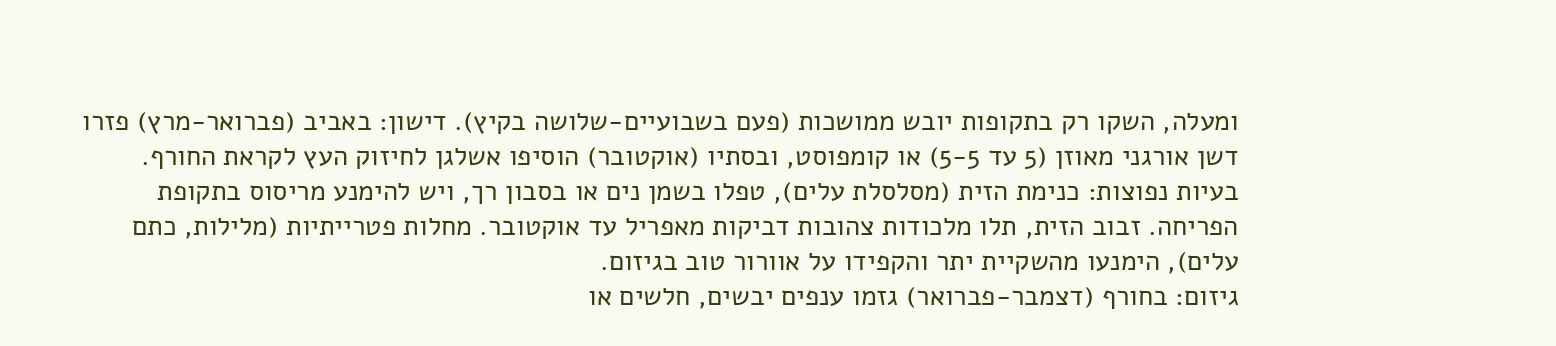ומעלה, השקו רק בתקופות יובש ממושכות (פעם בשבועיים-שלושה בקיץ). דישון: באביב (פברואר-מרץ) פזרו דשן אורגני מאוזן (5 עד 5-5) או קומפוסט, ובסתיו (אוקטובר) הוסיפו אשלגן לחיזוק העץ לקראת החורף.
בעיות נפוצות: כנימת הזית (מסלסלת עלים), טפלו בשמן נים או בסבון רך, ויש להימנע מריסוס בתקופת הפריחה. זבוב הזית, תלו מלכודות צהובות דביקות מאפריל עד אוקטובר. מחלות פטרייתיות (מלילות, כתם עלים), הימנעו מהשקיית יתר והקפידו על אוורור טוב בגיזום.
גיזום: בחורף (דצמבר-פברואר) גזמו ענפים יבשים, חלשים או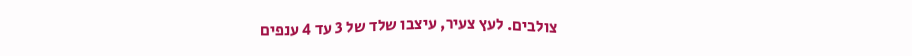צולבים. לעץ צעיר, עיצבו שלד של 3 עד 4 ענפים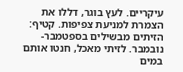עיקריים. לעץ בוגר, דללו את הצמרת למניעת צפיפות. קטיף: הזיתים מבשילים בספטמבר-נובמבר. לזיתי מאכל, חנטו אותם במים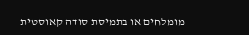מומלחים או בתמיסת סודה קאוסטית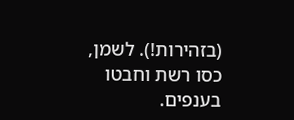(בזהירות!). לשמן, כסו רשת וחבטו בענפים.